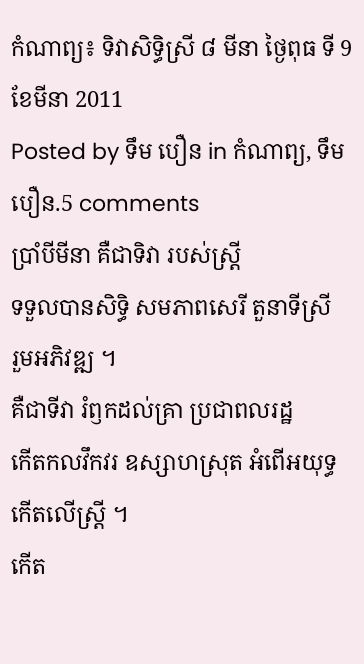កំណាព្យ៖ ទិវាសិទ្ធិស្រី ៨ មីនា ថ្ងៃពុធ ទី 9 ខែមីនា 2011
Posted by ទឹម បឿន in កំណាព្យ, ទឹម បឿន.5 comments
ប្រាំបីមីនា គឺជាទិវា របស់ស្ត្រី
ទទួលបានសិទ្ធិ សមភាពសេរី តួនាទីស្រី
រួមអភិវឌ្ឍ ។
គឺជាទីវា រំឭកដល់គ្រា ប្រជាពលរដ្ឋ
កើតកលវឹកវរ ឧស្សាហស្រុត អំពើអយុទ្ធ
កើតលើស្ត្រី ។
កើត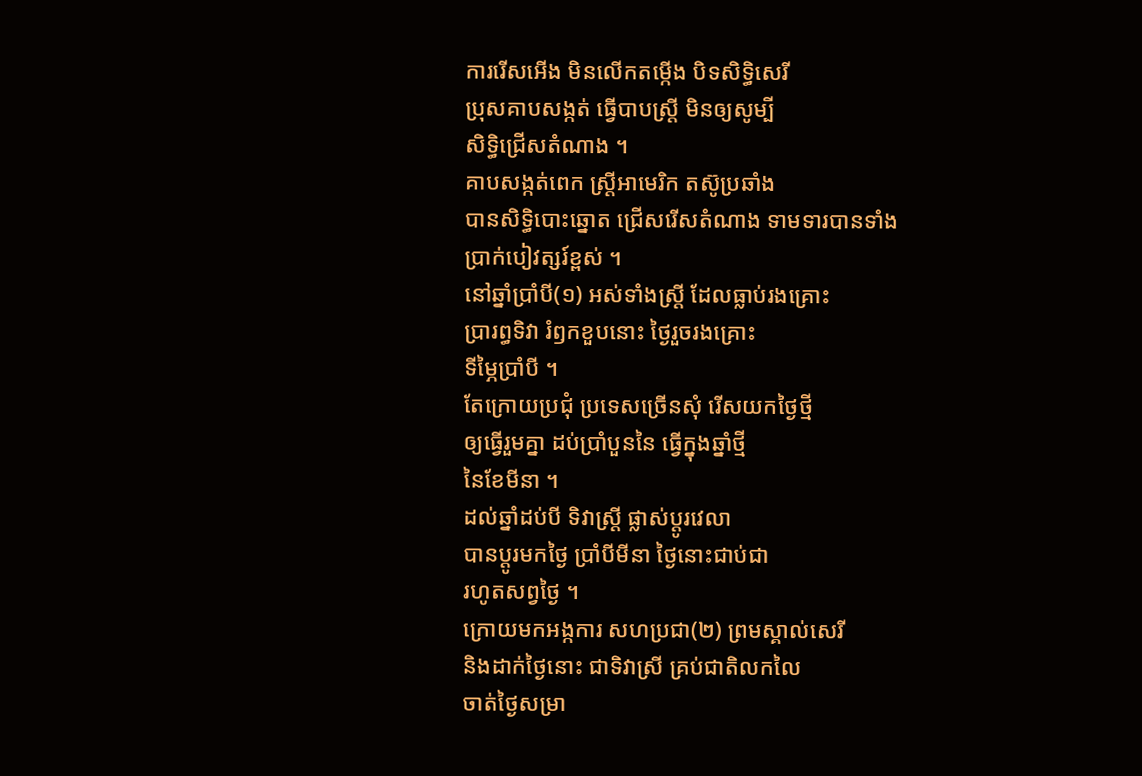ការរើសអើង មិនលើកតម្កើង បិទសិទ្ធិសេរី
ប្រុសគាបសង្កត់ ធ្វើបាបស្ត្រី មិនឲ្យសូម្បី
សិទ្ធិជ្រើសតំណាង ។
គាបសង្កត់ពេក ស្ត្រីអាមេរិក តស៊ូប្រឆាំង
បានសិទ្ធិបោះឆ្នោត ជ្រើសរើសតំណាង ទាមទារបានទាំង
ប្រាក់បៀវត្សរ៍ខ្ពស់ ។
នៅឆ្នាំប្រាំបី(១) អស់ទាំងស្ត្រី ដែលធ្លាប់រងគ្រោះ
ប្រារព្ធទិវា រំឭកខួបនោះ ថ្ងៃរួចរងគ្រោះ
ទីម្ភៃប្រាំបី ។
តែក្រោយប្រជុំ ប្រទេសច្រើនសុំ រើសយកថ្ងៃថ្មី
ឲ្យធ្វើរួមគ្នា ដប់ប្រាំបួននៃ ធ្វើក្នុងឆ្នាំថ្មី
នៃខែមីនា ។
ដល់ឆ្នាំដប់បី ទិវាស្ត្រី ផ្លាស់ប្ដូរវេលា
បានប្ដូរមកថ្ងៃ ប្រាំបីមីនា ថ្ងៃនោះជាប់ជា
រហូតសព្វថ្ងៃ ។
ក្រោយមកអង្កការ សហប្រជា(២) ព្រមស្គាល់សេរី
និងដាក់ថ្ងៃនោះ ជាទិវាស្រី គ្រប់ជាតិលកលៃ
ចាត់ថ្ងៃសម្រា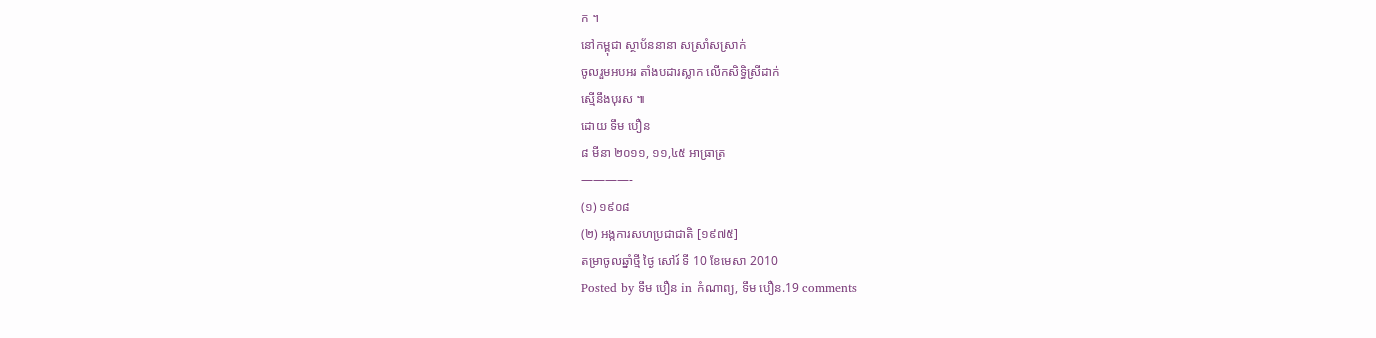ក ។
នៅកម្ពុជា ស្ថាប័ននានា សស្រាំសស្រាក់
ចូលរួមអបអរ តាំងបដារស្លាក លើកសិទ្ធិស្រីដាក់
ស្មើនឹងបុរស ៕
ដោយ ទឹម បឿន
៨ មីនា ២០១១, ១១,៤៥ អាធ្រាត្រ
————-
(១) ១៩០៨
(២) អង្កការសហប្រជាជាតិ [១៩៧៥]
តម្រាចូលឆ្នាំថ្មី ថ្ងៃ សៅរ៍ ទី 10 ខែមេសា 2010
Posted by ទឹម បឿន in កំណាព្យ, ទឹម បឿន.19 comments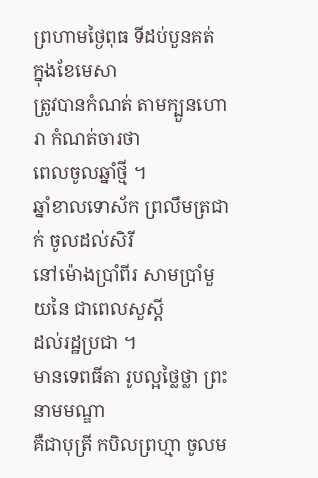ព្រហាមថ្ងៃពុធ ទីដប់បួនគត់ ក្នុងខែមេសា
ត្រូវបានកំណត់ តាមក្បួនហោរា កំណត់ចារថា
ពេលចូលឆ្នាំថ្មី ។
ឆ្នាំខាលទោស័ក ព្រលឹមត្រជាក់ ចូលដល់សិរី
នៅម៉ោងប្រាំពីរ សាមប្រាំមួយនៃ ជាពេលសួស្ដី
ដល់រដ្ឋប្រជា ។
មានទេពធីតា រូបល្អថ្លៃថ្លា ព្រះនាមមណ្ឌា
គឺជាបុត្រី កបិលព្រហ្មា ចូលម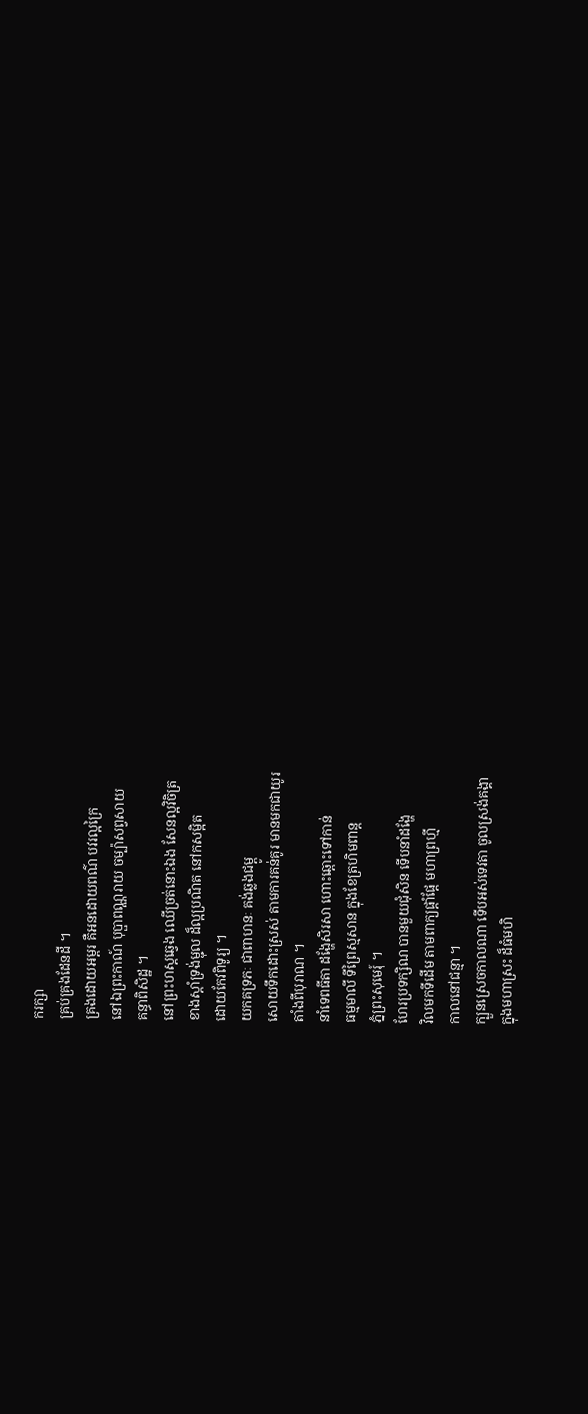ករក្សា
គ្រប់គ្រងដែនដី ។
គ្រងដោយអម្ពរ គឺអនដោយពណ៌ បវរល្អក្រៃ
នៅឯព្រះកាណ៍ បុប្ផាពណ្ណរាយ ចម្ប៉ាសព្វសាយ
គន្ធាពិសិដ្ឋ ។
នៅព្រះហស្តឆ្វេង ឈើច្រត់នោះឯង សែនល្អវិចិត្រ
ខាងស្ដាំទ្រង់ម្ជុល ដ៏ល្អប្រណិត នៅកសម្អិត
ដោយកែវពិទូរ្យ ។
យកគទ្រភៈ ជាពាហនៈ គង់ឆ្លងជម្ពូ
សោយទឹកដោះស្រស់ តាមការគន់គូរ មានមកជាយូរ
តាំងពីបុរាណ ។
នាំទេពធីតា ដង្ហែសិរសា ហោះឆ្ពោះទៅកាន់
ធម្មមាលី ទីព្រៃស្មសាន ក្នុងខែត្រហិមពាន្ត
ភ្នំព្រះសុមេរុ៍ ។
ហែរប្រទក្សិណ បានមួយជុំសិន ទើបនាំដង្ហែ
វិលមកទីដើម តាមពាក្យផ្ដាំផ្ដែ មហាព្រហ្មី
កាលនៅជន្មា ។
ក្បួនស្រេចកាលណា ទើបអស់ទេវតា ចូលស្រង់គង្គា
ក្នុងមហាស្រះ ដ៏ធំមហិ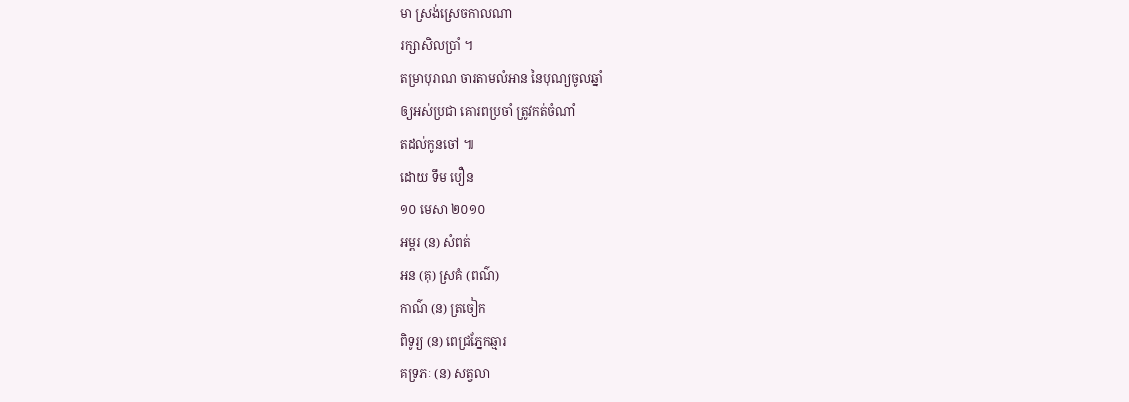មា ស្រង់ស្រេចកាលណា
រក្សាសិលប្រាំ ។
តម្រាបុរាណ ចារតាមលំអាន នៃបុណ្យចូលឆ្នាំ
ឲ្យអស់ប្រជា គោរពប្រចាំ ត្រូវកត់ចំណាំ
តដល់កូនចៅ ៕
ដោយ ទឹម បឿន
១០ មេសា ២០១០
អម្ពរ (ន) សំពត់
អន (គុ) ស្រគំ (ពណ៌)
កាណ៌ (ន) ត្រចៀក
ពិទូរ្យ (ន) ពេជ្រភ្នែកឆ្មារ
គទ្រភៈ (ន) សត្វលា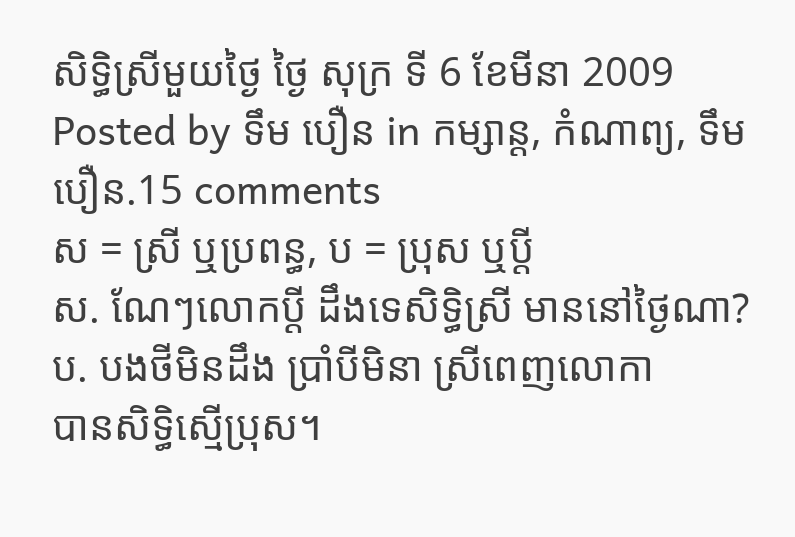សិទ្ធិស្រីមួយថ្ងៃ ថ្ងៃ សុក្រ ទី 6 ខែមីនា 2009
Posted by ទឹម បឿន in កម្សាន្ត, កំណាព្យ, ទឹម បឿន.15 comments
ស = ស្រី ឬប្រពន្ធ, ប = ប្រុស ឬប្ដី
ស. ណែៗលោកប្ដី ដឹងទេសិទ្ធិស្រី មាននៅថ្ងៃណា?
ប. បងថីមិនដឹង ប្រាំបីមិនា ស្រីពេញលោកា
បានសិទ្ធិស្មើប្រុស។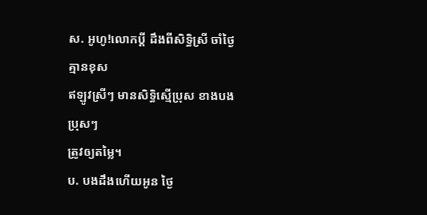ស. អូហូ!លោកប្ដី ដឹងពីសិទ្ធិស្រី ចាំថ្ងៃគ្មានខុស
ឥឡូវស្រីៗ មានសិទ្ធិស្មើប្រុស ខាងបងប្រុសៗ
ត្រូវឲ្យតម្លៃ។
ប. បងដឹងហើយអូន ថ្ងៃ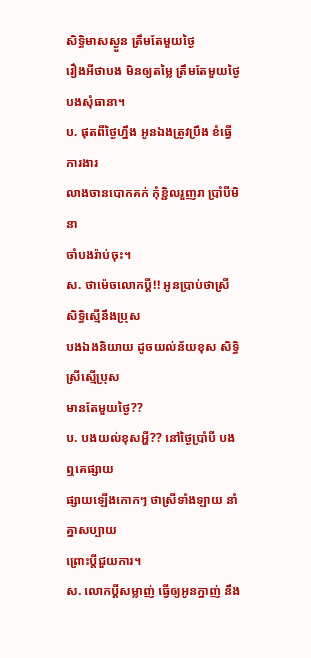សិទ្ធិមាសស្ងួន ត្រឹមតែមួយថ្ងៃ
រឿងអីថាបង មិនឲ្យតម្លៃ ត្រឹមតែមួយថ្ងៃ
បងសុំធានា។
ប. ផុតពីថ្ងៃហ្នឹង អូនឯងត្រូវប្រឹង ខំធ្វើការងារ
លាងចានបោកគក់ កុំខ្ជិលរួញរា ប្រាំបីមិនា
ចាំបងរ៉ាប់ចុះ។
ស. ថាម៉េចលោកប្ដី!! អូនប្រាប់ថាស្រី សិទ្ធិស្មើនឹងប្រុស
បងឯងនិយាយ ដូចយល់ន័យខុស សិទ្ធិស្រីស្មើប្រុស
មានតែមួយថ្ងៃ??
ប. បងយល់ខុសអ្ហី?? នៅថ្ងៃប្រាំបី បងឮគេផ្សាយ
ផ្សាយឡើងកោកៗ ថាស្រីទាំងឡាយ នាំគ្នាសប្បាយ
ព្រោះប្ដីជួយការ។
ស. លោកប្ដីសម្លាញ់ ធ្វើឲ្យអូនក្នាញ់ នឹង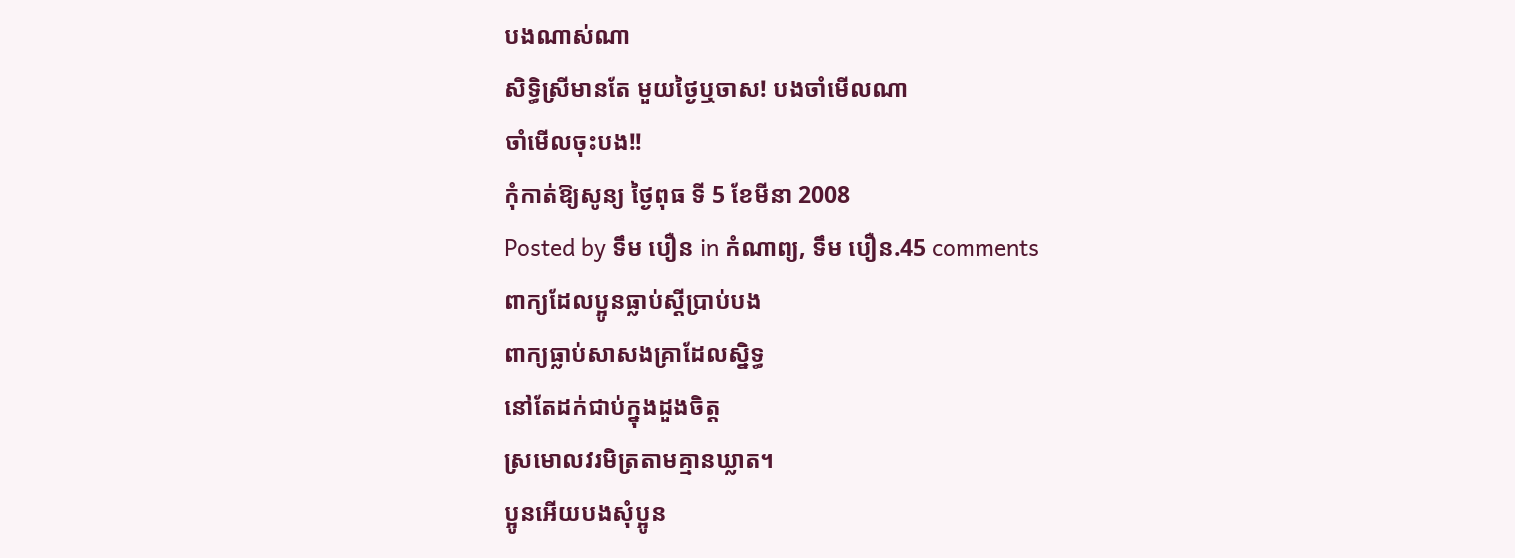បងណាស់ណា
សិទ្ធិស្រីមានតែ មួយថ្ងៃឬចាស! បងចាំមើលណា
ចាំមើលចុះបង!!
កុំកាត់ឱ្យសូន្យ ថ្ងៃពុធ ទី 5 ខែមីនា 2008
Posted by ទឹម បឿន in កំណាព្យ, ទឹម បឿន.45 comments
ពាក្យដែលប្អូនធ្លាប់ស្ដីប្រាប់បង
ពាក្យធ្លាប់សាសងគ្រាដែលស្និទ្ធ
នៅតែដក់ជាប់ក្នុងដួងចិត្ត
ស្រមោលវរមិត្រតាមគ្មានឃ្លាត។
ប្អូនអើយបងសុំប្អូន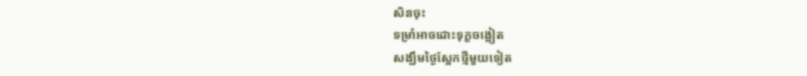សិនចុះ
ទម្រាំអាចដោះទុក្ខចង្អៀត
សង្ឃឹមថ្ងៃស្អែកថ្មីមួយទៀត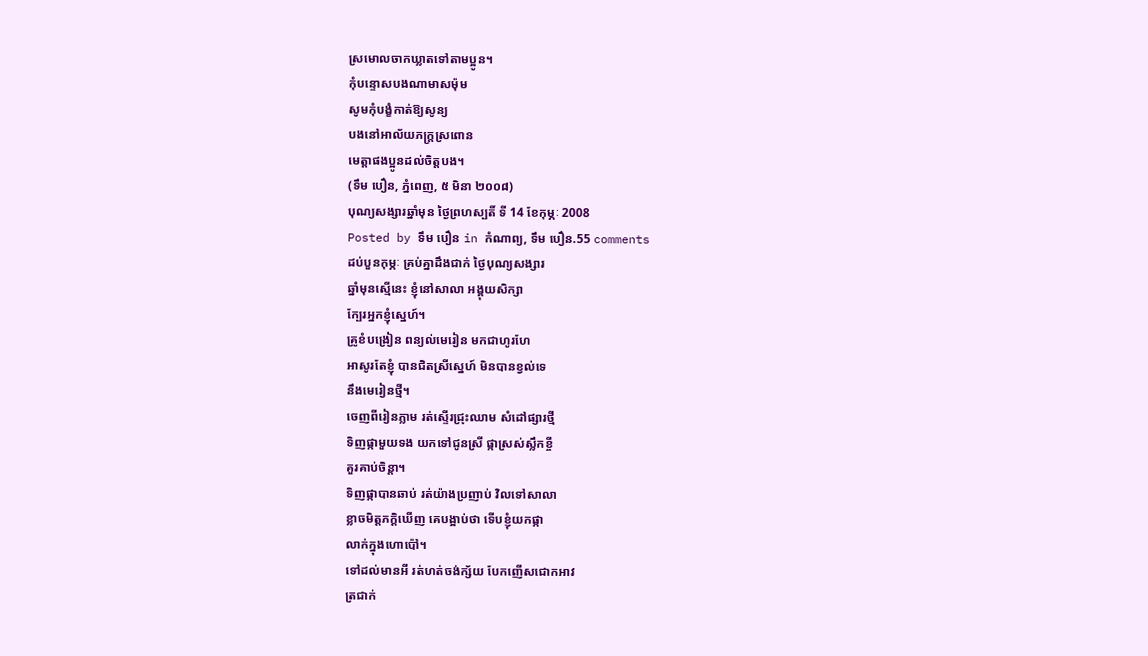ស្រមោលចាកឃ្លាតទៅតាមប្អូន។
កុំបន្ទោសបងណាមាសម៉ុម
សូមកុំបង្ខំកាត់ឱ្យសូន្យ
បងនៅអាល័យភក្ត្រស្រពោន
មេត្តាផងប្អូនដល់ចិត្តបង។
(ទឹម បឿន, ភ្នំពេញ, ៥ មិនា ២០០៨)
បុណ្យសង្សារឆ្នាំមុន ថ្ងៃព្រហស្បតិ៍ ទី 14 ខែកុម្ភៈ 2008
Posted by ទឹម បឿន in កំណាព្យ, ទឹម បឿន.55 comments
ដប់បួនកុម្ភៈ គ្រប់គ្នាដឹងជាក់ ថ្ងៃបុណ្យសង្សារ
ឆ្នាំមុនស្មើនេះ ខ្ញុំនៅសាលា អង្គុយសិក្សា
ក្បែរអ្នកខ្ញុំស្នេហ៍។
គ្រូខំបង្រៀន ពន្យល់មេរៀន មកជាហូរហែ
អាសូរតែខ្ញុំ បានជិតស្រីស្នេហ៍ មិនបានខ្វល់ទេ
នឹងមេរៀនថ្មី។
ចេញពីរៀនភ្លាម រត់ស្ទើរជ្រុះឈាម សំដៅផ្សារថ្មី
ទិញផ្កាមួយទង យកទៅជូនស្រី ផ្កាស្រស់ស្លឹកខ្ចី
គួរគាប់ចិន្ដា។
ទិញផ្កាបានឆាប់ រត់យ៉ាងប្រញាប់ វិលទៅសាលា
ខ្លាចមិត្តភក្ដិឃើញ គេបង្អាប់ថា ទើបខ្ញុំយកផ្កា
លាក់ក្នុងហោប៉ៅ។
ទៅដល់មានអី រត់ហត់ចង់ក្ស័យ បែកញើសជោកអាវ
ត្រជាក់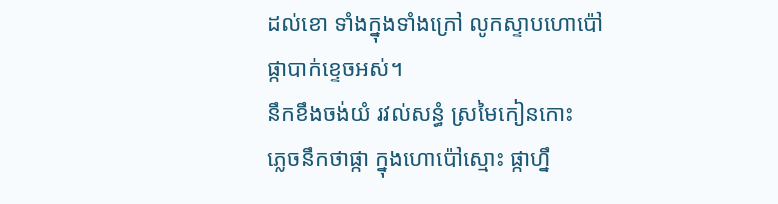ដល់ខោ ទាំងក្នុងទាំងក្រៅ លូកស្ទាបហោប៉ៅ
ផ្កាបាក់ខ្ទេចអស់។
នឹកខឹងចង់យំ រវល់សន្ធំ ស្រមៃកៀនកោះ
ភ្លេចនឹកថាផ្កា ក្នុងហោប៉ៅស្មោះ ផ្កាហ្នឹ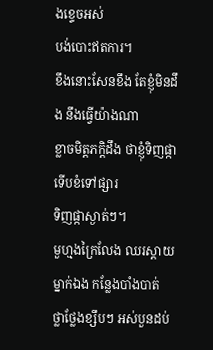ងខ្ទេចអស់
បង់បោះឥតការ។
ខឹងនោះសែនខឹង តែខ្ញុំមិនដឹង នឹងធ្វើយ៉ាងណា
ខ្លាចមិត្តភក្តិដឹង ថាខ្ញុំទិញផ្កា ទើបខំទៅផ្សារ
ទិញផ្កាស្ងាត់ៗ។
មួហ្មងក្រៃលែង ឈរស្ដាយម្នាក់ឯង កន្លែងបាំងបាត់
ថ្លាថ្លែងខ្សឹបៗ អស់បួនដប់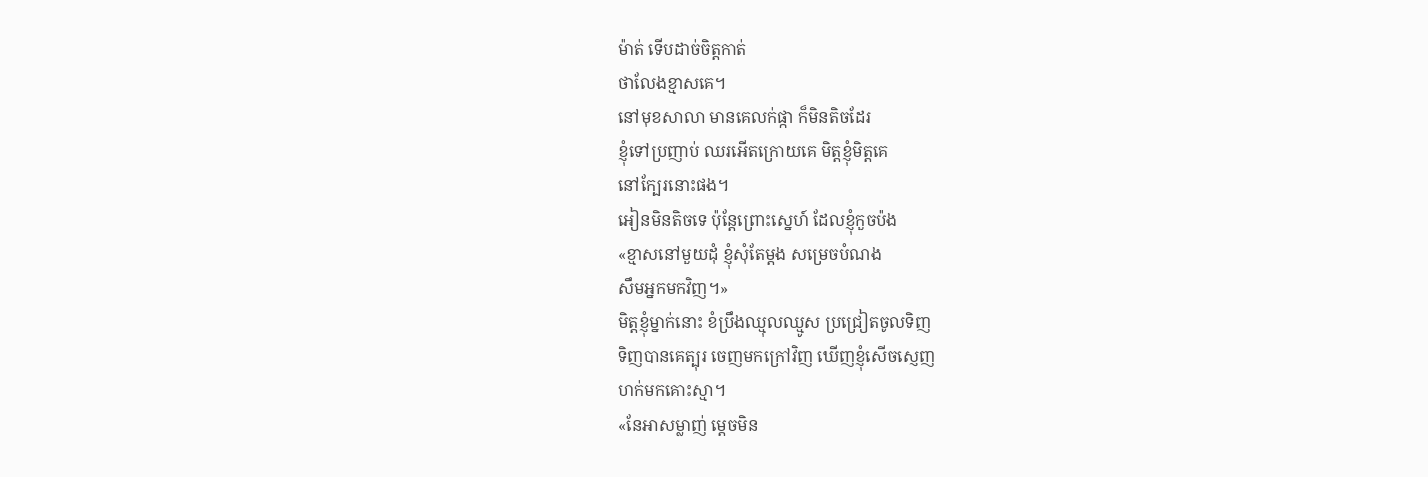ម៉ាត់ ទើបដាច់ចិត្តកាត់
ថាលែងខ្មាសគេ។
នៅមុខសាលា មានគេលក់ផ្កា ក៏មិនតិចដែរ
ខ្ញុំទៅប្រញាប់ ឈរអើតក្រោយគេ មិត្តខ្ញុំមិត្តគេ
នៅក្បែរនោះផង។
អៀនមិនតិចទេ ប៉ុន្តែព្រោះស្នេហ៍ ដែលខ្ញុំកួចប៉ង
«ខ្មាសនៅមួយដុំ ខ្ញុំសុំតែម្ដង សម្រេចបំណង
សឹមអ្នកមកវិញ។»
មិត្តខ្ញុំម្នាក់នោះ ខំប្រឹងឈ្មុលឈ្មូស ប្រជ្រៀតចូលទិញ
ទិញបានគេត្បុរ ចេញមកក្រៅវិញ ឃើញខ្ញុំសើចស្ញេញ
ហក់មកគោះស្មា។
«នែអាសម្លាញ់ ម្ដេចមិន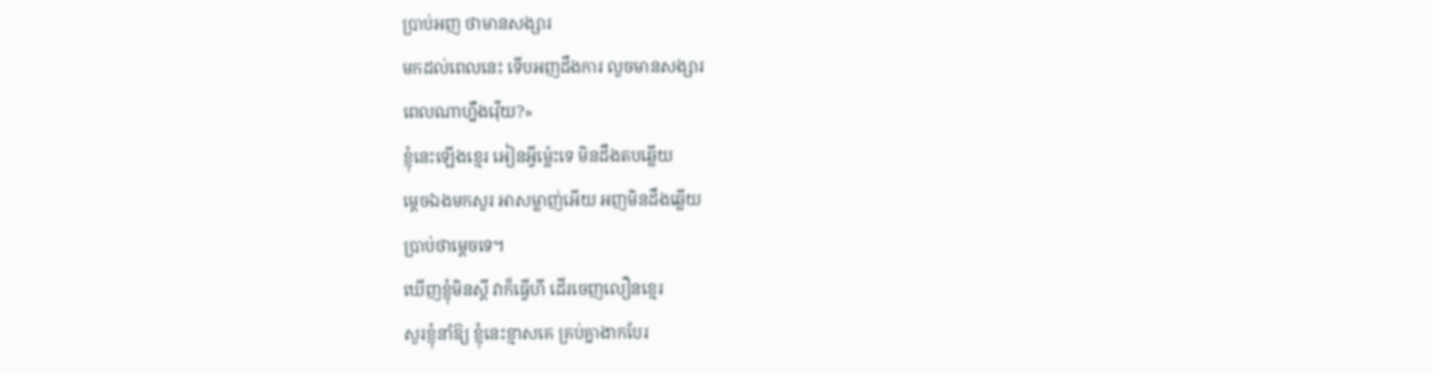ប្រាប់អញ ថាមានសង្សារ
មកដល់ពេលនេះ ទើបអញដឹងការ លួចមានសង្សារ
ពេលណាហ្នឹងវ៉ើយ?»
ខ្ញុំនេះឡើងខ្មេរ អៀនអ្វីម្ល៉េះទេ មិនដឹងតបឆ្លើយ
ម្ដេចឯងមកសួរ អាសម្លាញ់អើយ អញមិនដឹងឆ្លើយ
ប្រាប់ថាម្ដេចទេ។
ឃើញខ្ញុំមិនស្ដី វាក៏ធ្វើហី ដើរចេញលឿនខ្មេរ
សួរខ្ញុំនាំឱ្យ ខ្ញុំនេះខ្មាសគេ គ្រប់គ្នាងាកបែរ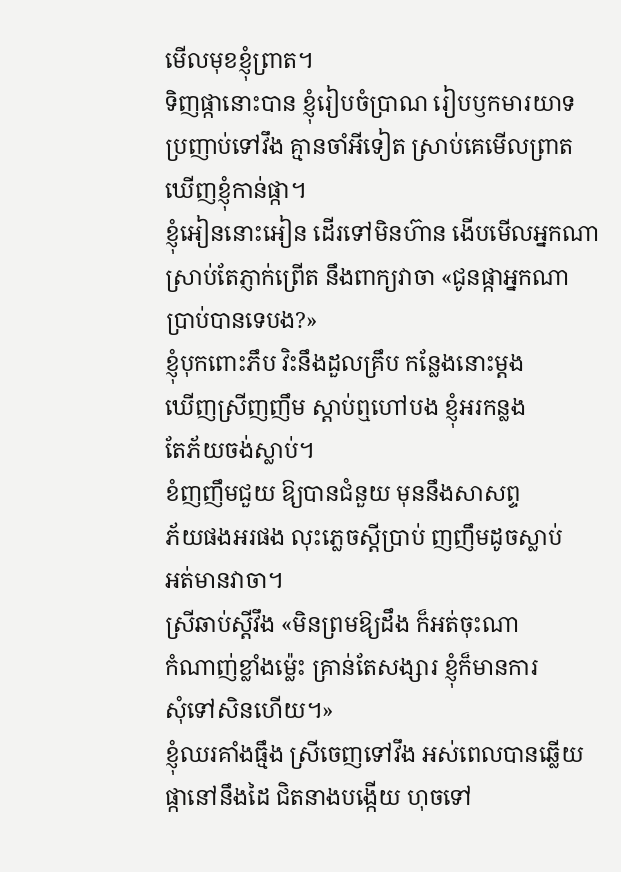មើលមុខខ្ញុំព្រាត។
ទិញផ្កានោះបាន ខ្ញុំរៀបចំប្រាណ រៀបឫកមារយាទ
ប្រញាប់ទៅវឹង គ្មានចាំអីទៀត ស្រាប់គេមើលព្រាត
ឃើញខ្ញុំកាន់ផ្កា។
ខ្ញុំអៀននោះអៀន ដើរទៅមិនហ៊ាន ងើបមើលអ្នកណា
ស្រាប់តែភ្ញាក់ព្រើត នឹងពាក្យវាចា «ជូនផ្កាអ្នកណា
ប្រាប់បានទេបង?»
ខ្ញុំបុកពោះភឹប វិះនឹងដួលគ្រឹប កន្លែងនោះម្ដង
ឃើញស្រីញញឹម ស្ដាប់ឮហៅបង ខ្ញុំអរកន្លង
តែភ័យចង់ស្លាប់។
ខំញញឹមជួយ ឱ្យបានជំនួយ មុននឹងសាសព្ទ
ភ័យផងអរផង លុះភ្លេចស្ដីប្រាប់ ញញឹមដូចស្លាប់
អត់មានវាចា។
ស្រីឆាប់ស្ដីវឹង «មិនព្រមឱ្យដឹង ក៏អត់ចុះណា
កំណាញ់ខ្លាំងម្ល៉េះ គ្រាន់តែសង្សារ ខ្ញុំក៏មានការ
សុំទៅសិនហើយ។»
ខ្ញុំឈរគាំងធ្មឹង ស្រីចេញទៅវឹង អស់ពេលបានឆ្លើយ
ផ្កានៅនឹងដៃ ជិតនាងបង្កើយ ហុចទៅ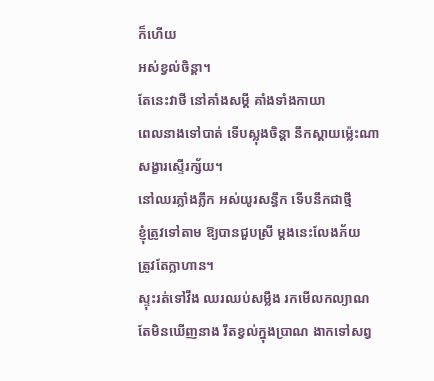ក៏ហើយ
អស់ខ្វល់ចិន្ដា។
តែនេះវាថី នៅគាំងសម្ដី គាំងទាំងកាយា
ពេលនាងទៅបាត់ ទើបស្លុងចិន្ដា នឹកស្ដាយម្ល៉េះណា
សង្ខារស្ទើរក្ស័យ។
នៅឈរភ្លាំងភ្លឹក អស់យូរសន្ធឹក ទើបនឹកជាថ្មី
ខ្ញុំត្រូវទៅតាម ឱ្យបានជួបស្រី ម្ដងនេះលែងភ័យ
ត្រូវតែក្លាហាន។
ស្ទុះរត់ទៅវឹង ឈរឈប់សម្លឹង រកមើលកល្យាណ
តែមិនឃើញនាង រឹតខ្វល់ក្នុងប្រាណ ងាកទៅសព្វ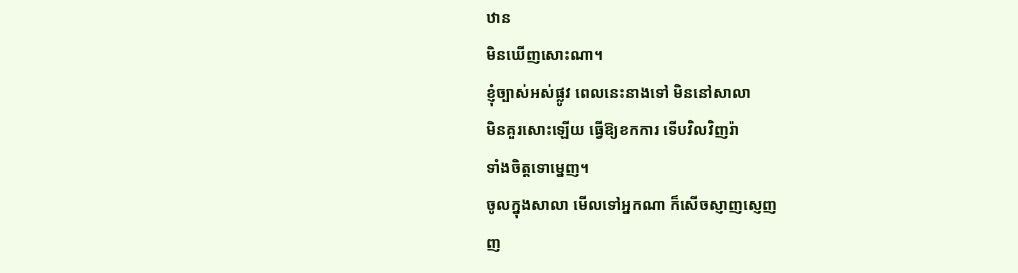ឋាន
មិនឃើញសោះណា។
ខ្ញុំច្បាស់អស់ផ្លូវ ពេលនេះនាងទៅ មិននៅសាលា
មិនគួរសោះឡើយ ធ្វើឱ្យខកការ ទើបវិលវិញរ៉ា
ទាំងចិត្តទោម្នេញ។
ចូលក្នុងសាលា មើលទៅអ្នកណា ក៏សើចស្ញាញស្ញេញ
ញ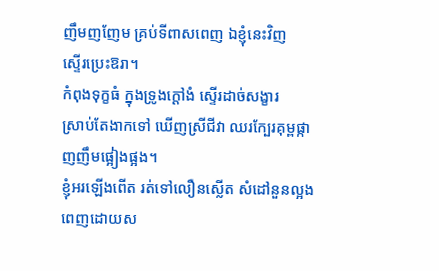ញឹមញញែម គ្រប់ទីពាសពេញ ឯខ្ញុំនេះវិញ
ស្ទើរប្រេះឱរា។
កំពុងទុក្ខធំ ក្នុងទ្រូងក្ដៅងំ ស្ទើរដាច់សង្ខារ
ស្រាប់តែងាកទៅ ឃើញស្រីជីវា ឈរក្បែរគុម្ពផ្កា
ញញឹមផ្អៀងផ្អង។
ខ្ញុំអរឡើងពើត រត់ទៅលឿនស្លើត សំដៅនួនល្អង
ពេញដោយស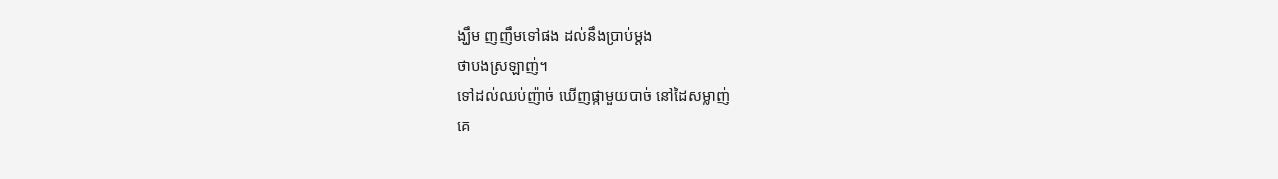ង្ឃឹម ញញឹមទៅផង ដល់នឹងប្រាប់ម្ដង
ថាបងស្រឡាញ់។
ទៅដល់ឈប់ញ៉ាច់ ឃើញផ្កាមួយបាច់ នៅដៃសម្លាញ់
គេ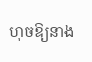ហុចឱ្យនាង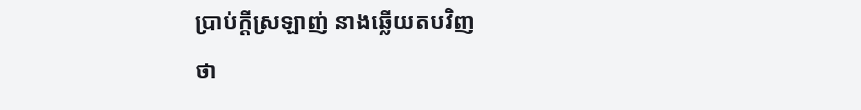ប្រាប់ក្ដីស្រឡាញ់ នាងឆ្លើយតបវិញ
ថា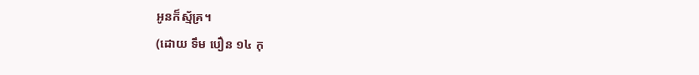អូនក៏ស្ម័គ្រ។
(ដោយ ទឹម បឿន ១៤ កុ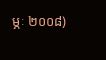ម្ភៈ ២០០៨)